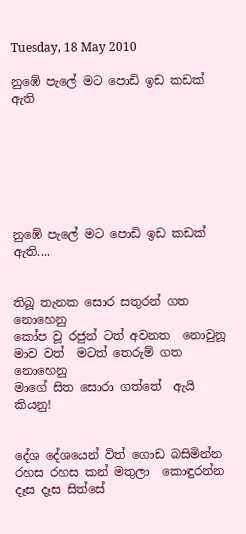Tuesday, 18 May 2010

නුඹේ පැලේ මට පොඩි ඉඩ කඩක් ඇති







නුඹේ පැලේ මට පොඩි ඉඩ කඩක් ඇති....


තිබූ තැනක සොර සතුරන් ගත නොහෙනු
කෝප වූ රජුන් ටත් අවනත  නොවුනූ
මාව වත්  මටත් තෙරුම් ගත නොහෙනු
මාගේ සිත සොරා ගත්තේ  ඇයි කියනු!


දේශ දේශයෙන් විත් ගොඩ බසිමින්න
රහස රහස කන් මතුලා  කොඳුරන්න
දෑස දෑස සිත්සේ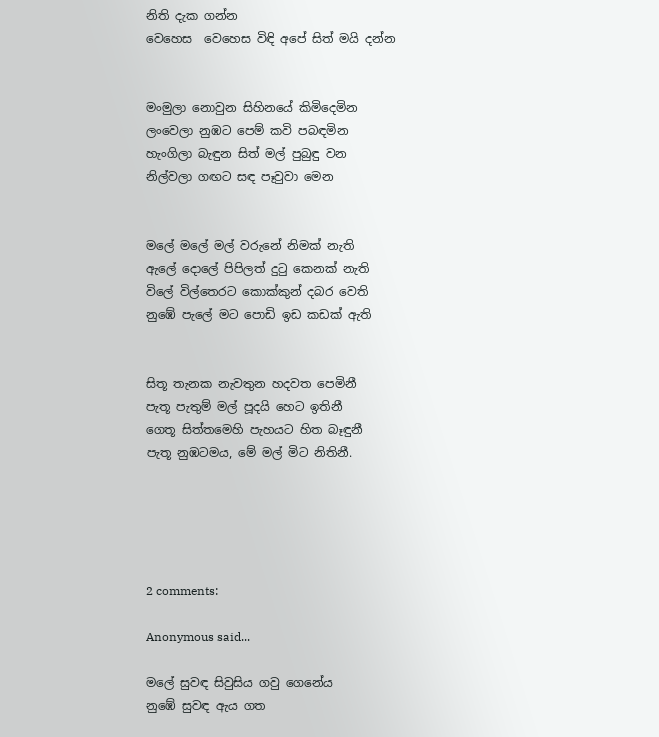නිති දැක ගන්න
වෙහෙස  වෙහෙස විඳි අපේ සිත් මයි දන්න


මංමුලා නොවුන සිහිනයේ කිමිදෙමින
ලංවෙලා නුඹට පෙම් කවි පබඳමින
හැංගිලා බැඳුන සිත් මල් පුබුඳු වන
නිල්වලා ගඟට සඳ පෑවුවා මෙන


මලේ මලේ මල් වරුනේ නිමක් නැති
ඇලේ දොලේ පිපිලත් දු‍ටු කෙනක් නැති
විලේ විල්තෙරට කොක්කුන් දබර වෙති
නුඹේ පැලේ මට පොඩි ඉඩ කඩක් ඇති


සිතූ තැනක නැවතුන හදවත පෙමිනී
පැතූ පැතුම් මල් පූදයි හෙට ඉතිනී
ගෙතූ සිත්තමෙහි පැහයට හිත බෑඳුනී
පැතූ නුඹටමය, මේ මල් මිට නිතිනී.





2 comments:

Anonymous said...

මලේ සුවඳ සිවුසිය ගවු ගෙනේය
නුඹේ සුවඳ ඇය ගත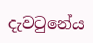දැවටුනේය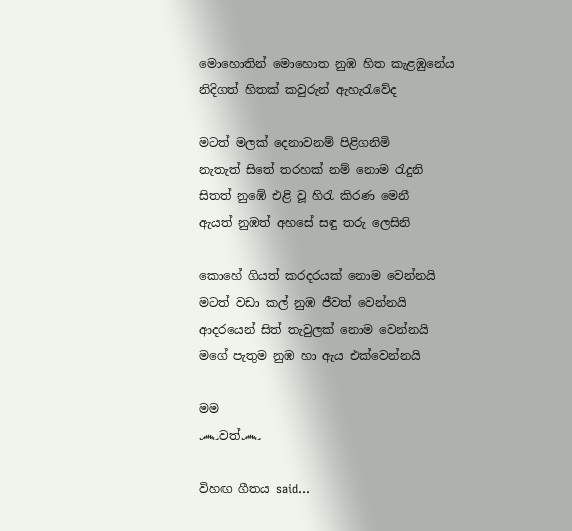මොහොතින් මොහොත නුඹ හිත කැළඹුනේය
නිදිගත් හිතක් කවුරුන් ඇහැරැවේද

මටත් මලක් දෙනාවනම් පිළිගනිමි
නැතැත් සිතේ තරහක් නම් නොම රැදුනි
සිතත් නුඹේ එළි වූ හිරැ කිරණ මෙනී
ඇයත් නුඹත් අහසේ සඳු තරු ලෙසිනි

කොහේ ගියත් කරදරයක් නොම වෙන්නයි
මටත් වඩා කල් නුඹ ජීවත් වෙන්නයි
ආදරයෙන් සිත් තැවුලක් නොම වෙන්නයි
මගේ පැතුම නුඹ හා ඇය එක්වෙන්නයි

මම
෴වත්෴

විහඟ ගීතය said...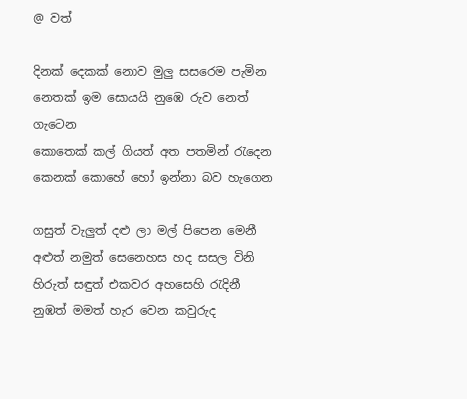@ වත්

දිනක් දෙකක් නොව මුලු සසරෙම පැමින
නෙතක් ඉම සොයයි නුඹෙ රුව නෙත් ගැටෙන
කොතෙක් කල් ගියත් අත පතමින් ‍රැදෙන
කෙනක් කොහේ හෝ ඉන්නා බව හැගෙන

ගසුත් වැලුත් දළු ලා මල් පිපෙන මෙනී
අළුත් නමුත් සෙනෙහස හද සසල විනි
හිරුත් සඳුත් එකවර අහසෙහි ‍රැදිනී
නුඹත් මමත් හැර වෙන කවුරුද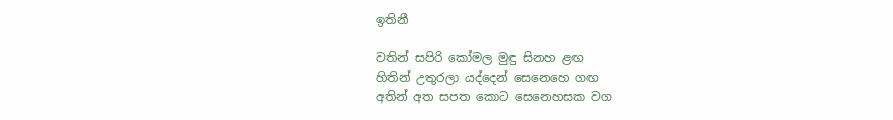ඉතිනී

වතින් සපිරි කෝමල මුඳු සිනහ ළඟ
හිතින් උතුරලා යද්දෙන් සෙනෙහෙ ගඟ
අතින් අත සපත කොට සෙනෙහසක වග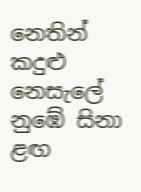නෙතින් කදුළු නෙසැලේ නුඹේ සිනා ළඟ